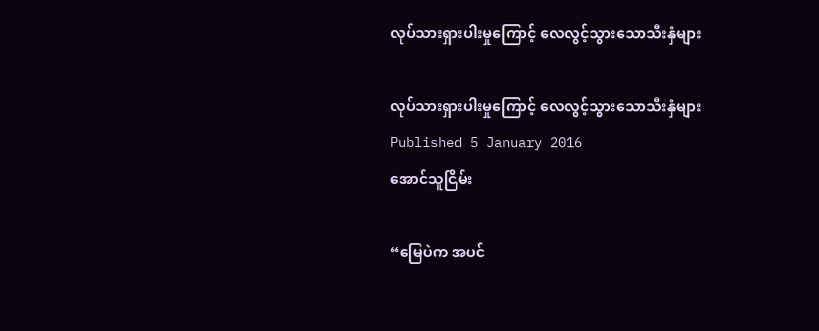လုပ်သားရှားပါးမှုကြောင့် လေလွင့်သွားသောသီးနှံများ

လုပ်သားရှားပါးမှုကြောင့် လေလွင့်သွားသောသီးနှံများ
Published 5 January 2016
အောင်သူငြိမ်း

“မြေပဲက အပင်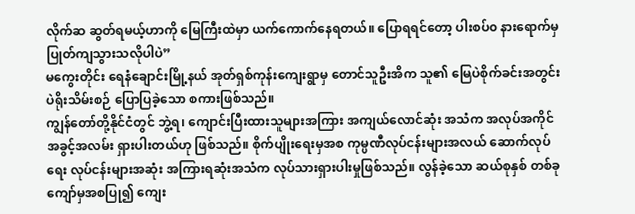လိုက်ဆ ဆွတ်ရမယ့်ဟာကို မြေကြီးထဲမှာ ယက်ကောက်နေရတယ်။ ပြောရရင်တော့ ပါးစပ်၀ နားရောက်မှ ပြုတ်ကျသွားသလိုပါပဲ”
မကွေးတိုင်း ရေနံချောင်းမြို့နယ် အုတ်ရှစ်ကုန်းကျေးရွာမှ တောင်သူဦးအိက သူ၏ မြေပဲစိုက်ခင်းအတွင်း ပဲရိုးသိမ်းစဉ် ပြောပြခဲ့သော စကားဖြစ်သည်။
ကျွန်တော်တို့နိုင်ငံတွင် ဘွဲ့ရ၊ ကျောင်းပြီးထားသူများအကြား အကျယ်လောင်ဆုံး အသံက အလုပ်အကိုင် အခွင့်အလမ်း ရှားပါးတယ်ဟု ဖြစ်သည်။ စိုက်ပျိုးရေးမှအစ ကုမ္ပဏီလုပ်ငန်းများအလယ် ဆောက်လုပ်ရေး လုပ်ငန်းများအဆုံး အကြားရဆုံးအသံက လုပ်သားရှားပါးမှုဖြစ်သည်။ လွန်ခဲ့သော ဆယ်စုနှစ် တစ်ခုကျော်မှအစပြု၍ ကျေး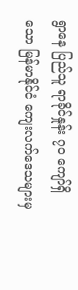ရွာနေ ပြည်သူ ရာခိုင်နှုန်း ၇၀ ကျော်ရှိသော မြန်မာနိုင်ငံ ကျေးလက်ဒေသများမှ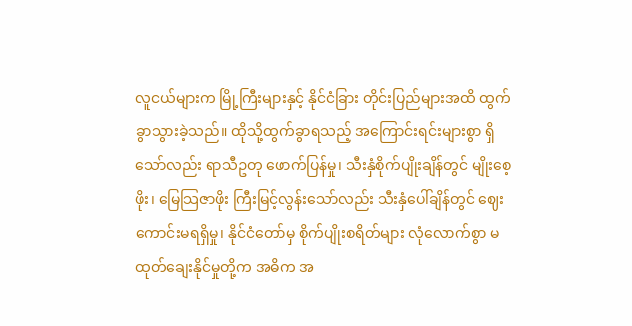လူငယ်များက မြို့ကြီးများနှင့် နိုင်ငံခြား တိုင်းပြည်များအထိ ထွက်ခွာသွားခဲ့သည်။ ထိုသို့ထွက်ခွာရသည့် အကြောင်းရင်းများစွာ ရှိသော်လည်း ရာသီဥတု ဖောက်ပြန်မှု၊ သီးနှံစိုက်ပျိုးချိန်တွင် မျိုးစေ့ဖိုး၊ မြေသြဇာဖိုး ကြီးမြင့်လွန်းသော်လည်း သီးနှံပေါ်ချိန်တွင် ဈေးကောင်းမရရှိမှု၊ နိုင်ငံတော်မှ စိုက်ပျိုးစရိတ်များ လုံလောက်စွာ မထုတ်ချေးနိုင်မှုတို့က အဓိက အ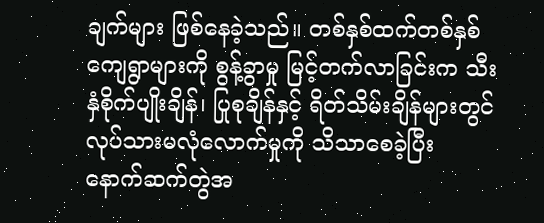ချက်များ ဖြစ်နေခဲ့သည်။ တစ်နှစ်ထက်တစ်နှစ် ကျေရွာများကို စွန့်ခွာမှု မြင့်တက်လာခြင်းက သီးနှံစိုက်ပျိုးချိန်၊ ပြုစုချိန်နှင့် ရိတ်သိမ်းချိန်များတွင် လုပ်သားမလုံလောက်မှုကို သိသာစေခဲ့ပြီး နောက်ဆက်တွဲအ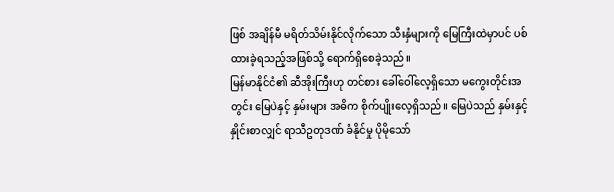ဖြစ် အချိန်မီ မရိတ်သိမ်းနိုင်လိုက်သော သီးနှံများကို မြေကြီးထဲမှာပင် ပစ်ထားခဲ့ရသည့်အဖြစ်သို့ ရောက်ရှိစေခဲ့သည်။
မြန်မာနိုင်ငံ၏ ဆီအိုးကြီးဟု တင်စား ခေါ်ဝေါ်လေ့ရှိသော မကွေးတိုင်းအတွင်း မြေပဲနှင့် နှမ်းများ အဓိက စိုက်ပျိုးလေ့ရှိသည်။ မြေပဲသည် နှမ်းနှင့်နှိုင်းစာလျှင် ရာသီဥတုဒဏ် ခံနိုင်မှု ပိုမိုသော်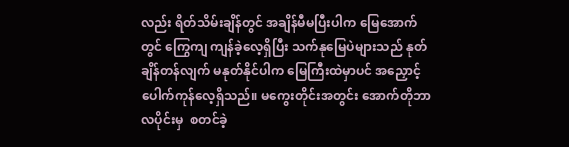လည်း ရိတ်သိမ်းချိန်တွင် အချိန်မီမပြီးပါက မြေအောက်တွင် ကြွေကျ ကျန်ခဲ့လေ့ရှိပြီး သက်နုမြေပဲများသည် နုတ်ချိန်တန်လျက် မနုတ်နိုင်ပါက မြေကြီးထဲမှာပင် အညှောင့်ပေါက်ကုန်လေ့ရှိသည်။ မကွေးတိုင်းအတွင်း အောက်တိုဘာလပိုင်းမှ  စတင်ခဲ့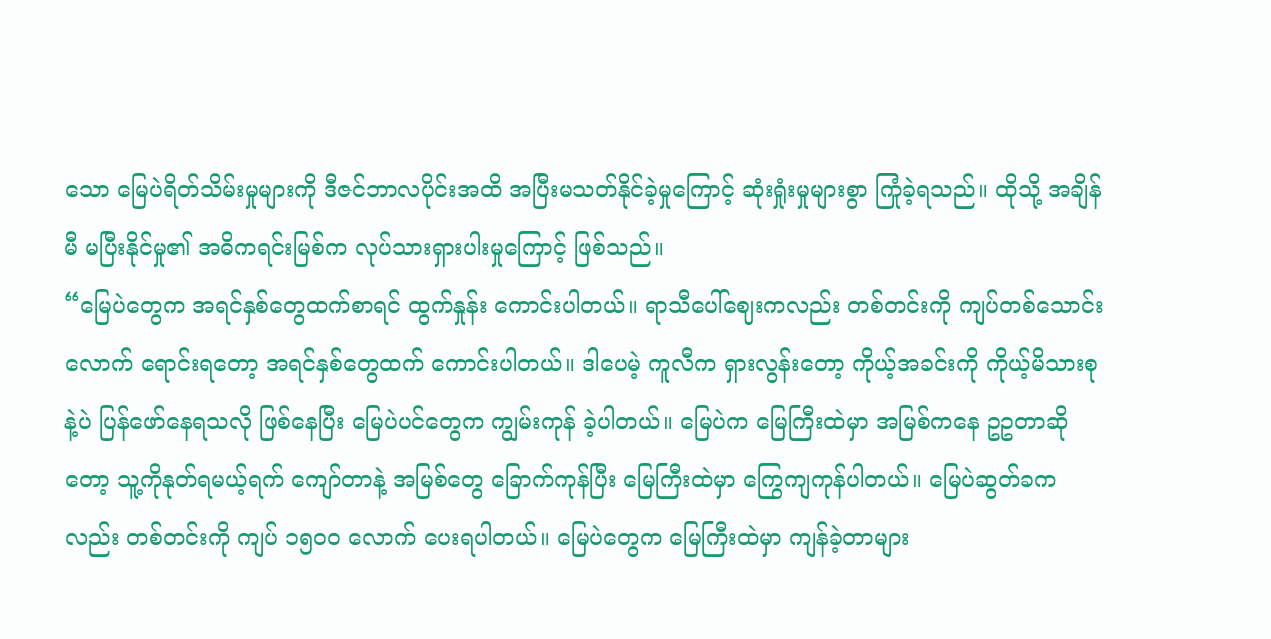သော မြေပဲရိတ်သိမ်းမှုများကို ဒီဇင်ဘာလပိုင်းအထိ အပြီးမသတ်နိုင်ခဲ့မှုကြောင့် ဆုံးရှုံးမှုများစွာ ကြုံခဲ့ရသည်။ ထိုသို့ အချိန်မီ မပြီးနိုင်မှု၏ အဓိကရင်းမြစ်က လုပ်သားရှားပါးမှုကြောင့် ဖြစ်သည်။
“မြေပဲတွေက အရင်နှစ်တွေထက်စာရင် ထွက်နှုန်း ကောင်းပါတယ်။ ရာသီပေါ်ဈေးကလည်း တစ်တင်းကို ကျပ်တစ်သောင်းလောက် ရောင်းရတော့ အရင်နှစ်တွေထက် ကောင်းပါတယ်။ ဒါပေမဲ့ ကူလီက ရှားလွန်းတော့ ကိုယ့်အခင်းကို ကိုယ့်မိသားစုနဲ့ပဲ ပြန်ဖော်နေရသလို ဖြစ်နေပြီး မြေပဲပင်တွေက ကျွမ်းကုန် ခဲ့ပါတယ်။ မြေပဲက မြေကြီးထဲမှာ အမြစ်ကနေ ဥဥတာဆိုတော့ သူ့ကိုနုတ်ရမယ့်ရက် ကျော်တာနဲ့ အမြစ်တွေ ခြောက်ကုန်ပြီး မြေကြီးထဲမှာ ကြွေကျကုန်ပါတယ်။ မြေပဲဆွတ်ခကလည်း တစ်တင်းကို ကျပ် ၁၅၀၀ လောက် ပေးရပါတယ်။ မြေပဲတွေက မြေကြီးထဲမှာ ကျန်ခဲ့တာများ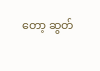တော့ ဆွတ်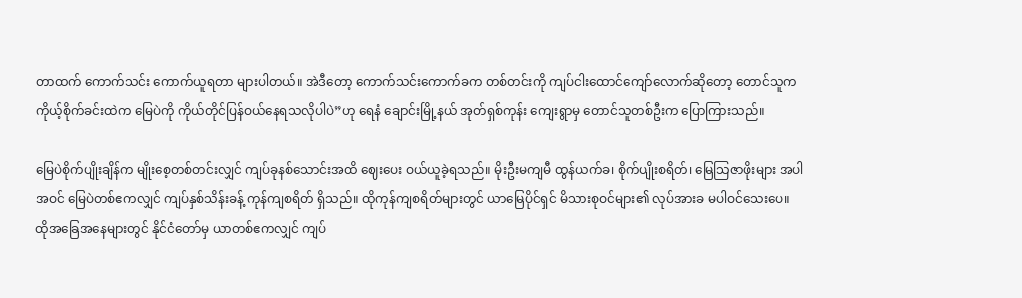တာထက် ကောက်သင်း ကောက်ယူရတာ များပါတယ်။ အဲဒီတော့ ကောက်သင်းကောက်ခက တစ်တင်းကို ကျပ်ငါးထောင်ကျော်လောက်ဆိုတော့ တောင်သူက ကိုယ့်စိုက်ခင်းထဲက မြေပဲကို ကိုယ်တိုင်ပြန်ဝယ်နေရသလိုပါပဲ”ဟု ရေနံ ချောင်းမြို့နယ် အုတ်ရှစ်ကုန်း ကျေးရွာမှ တောင်သူတစ်ဦးက ပြောကြားသည်။

မြေပဲစိုက်ပျိုးချိန်က မျိုးစေ့တစ်တင်းလျှင် ကျပ်ခုနစ်သောင်းအထိ ဈေးပေး ဝယ်ယူခဲ့ရသည်။ မိုးဦးမကျမီ ထွန်ယက်ခ၊ စိုက်ပျိုးစရိတ်၊ မြေသြဇာဖိုးများ အပါအဝင် မြေပဲတစ်ဧကလျှင် ကျပ်နှစ်သိန်းခန့် ကုန်ကျစရိတ် ရှိသည်။ ထိုကုန်ကျစရိတ်များတွင် ယာမြေပိုင်ရှင် မိသားစုဝင်များ၏ လုပ်အားခ မပါဝင်သေးပေ။ ထိုအခြေအနေများတွင် နိုင်ငံတော်မှ ယာတစ်ဧကလျှင် ကျပ်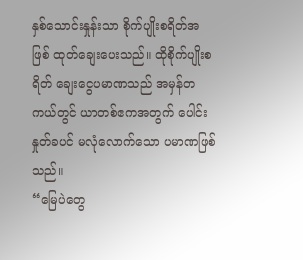နှစ်သောင်းနှုန်းသာ စိုက်ပျိုးစရိတ်အဖြစ် ထုတ်ချေးပေးသည်။ ထိုစိုက်ပျိုးစရိတ် ချေးငွေပမာဏသည် အမှန်တကယ်တွင် ယာတစ်ဧကအတွက် ပေါင်းနှုတ်ခပင် မလုံလောက်သော ပမာဏဖြစ်သည်။
“မြေပဲတွေ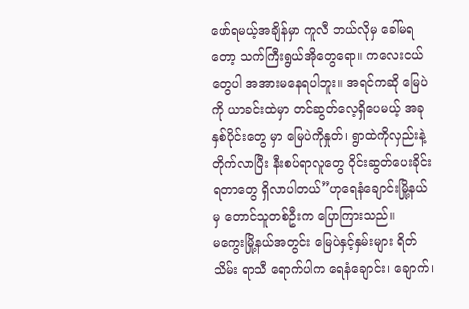ဖော်ရမယ့်အချိန်မှာ ကူလီ ဘယ်လိုမှ ခေါ်မရတော့ သက်ကြီးရွယ်အိုတွေရော။ ကလေးငယ်တွေပါ အအားမနေရပါဘူး။ အရင်ကဆို မြေပဲကို ယာခင်းထဲမှာ တင်ဆွတ်လေ့ရှိပေမယ့် အခုနှစ်ပိုင်းတွေ မှာ မြေပဲကိုနှုတ်၊ ရွာထဲကိုလှည်းနဲ့ တိုက်လာပြီး နီးစပ်ရာလူတွေ ဝိုင်းဆွတ်ပေးခိုင်းရတာတွေ ရှိလာပါတယ်”ဟုရေနံချောင်းမြို့နယ်မှ တောင်သူတစ်ဦးက ပြောကြားသည်။
မကွေးမြို့နယ်အတွင်း မြေပဲနှင့်နှမ်းများ ရိတ်သိမ်း ရာသီ ရောက်ပါက ရေနံချောင်း၊ ချောက်၊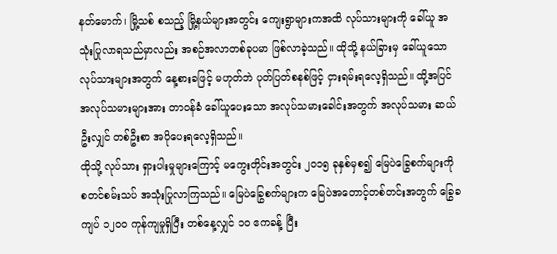နတ်မောက်၊ မြို့သစ် စသည့် မြို့နယ်များအတွင်း ကျေးရွာများကအထိ လုပ်သားများကို ခေါ်ယူ အသုံးပြုလာရသည်မှာလည်း အစဉ်အလာတစ်ခုပမာ ဖြစ်လာခဲ့သည်။ ထိုသို့ နယ်ခြားမှ ခေါ်ယူသော လုပ်သားများအတွက် နေ့စားခဖြင့် မဟုတ်ဘဲ ပုတ်ပြတ်စနစ်ဖြင့် ငှားရမ်းရလေ့ရှိသည်။ ထို့အပြင် အလုပ်သမားများအား တာဝန်ခံ ခေါ်ယူပေးသော အလုပ်သမားခေါင်းအတွက် အလုပ်သမား ဆယ်ဦးလျှင် တစ်ဦးစာ အပိုပေးရလေ့ရှိသည်။
ထိုသို့ လုပ်သား ရှားပါးမှုများကြောင့် မကွေးတိုင်းအတွင်း ၂၀၁၅ ခုနှစ်မှစ၍ မြေပဲခြွေစက်များကို စတင်စမ်းသပ် အသုံးပြုလာကြသည်။ မြေပဲခြွေစက်များက မြေပဲအတောင့်တစ်တင်းအတွက် ခြွေခကျပ် ၁၂၀၀ ကုန်ကျမှုရှိပြီး တစ်နေ့လျှင် ၁၀ ဧကခန့် ပြီး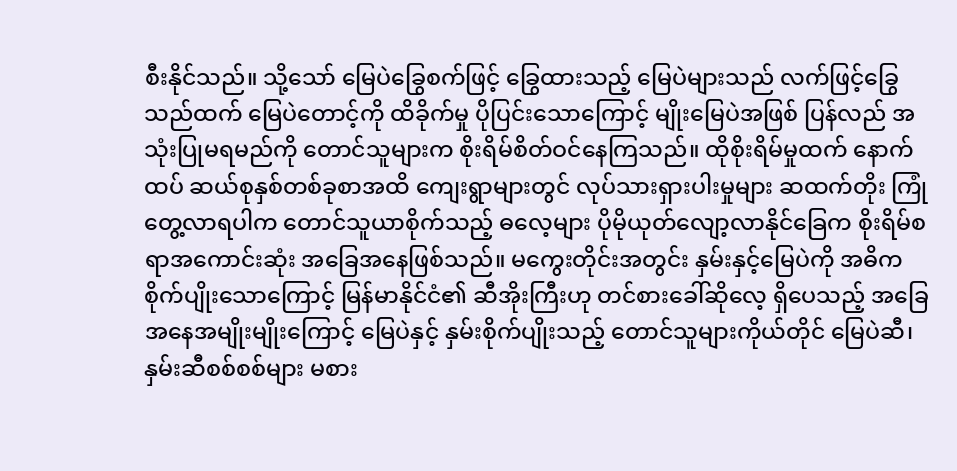စီးနိုင်သည်။ သို့သော် မြေပဲခြွေစက်ဖြင့် ခြွေထားသည့် မြေပဲများသည် လက်ဖြင့်ခြွေသည်ထက် မြေပဲတောင့်ကို ထိခိုက်မှု ပိုပြင်းသောကြောင့် မျိုးမြေပဲအဖြစ် ပြန်လည် အသုံးပြုမရမည်ကို တောင်သူများက စိုးရိမ်စိတ်ဝင်နေကြသည်။ ထိုစိုးရိမ်မှုထက် နောက်ထပ် ဆယ်စုနှစ်တစ်ခုစာအထိ ကျေးရွာများတွင် လုပ်သားရှားပါးမှုများ ဆထက်တိုး ကြုံတွေ့လာရပါက တောင်သူယာစိုက်သည့် ဓလေ့များ ပိုမိုယုတ်လျော့လာနိုင်ခြေက စိုးရိမ်စရာအကောင်းဆုံး အခြေအနေဖြစ်သည်။ မကွေးတိုင်းအတွင်း နှမ်းနှင့်မြေပဲကို အဓိကစိုက်ပျိုးသောကြောင့် မြန်မာနိုင်ငံ၏ ဆီအိုးကြီးဟု တင်စားခေါ်ဆိုလေ့ ရှိပေသည့် အခြေအနေအမျိုးမျိုးကြောင့် မြေပဲနှင့် နှမ်းစိုက်ပျိုးသည့် တောင်သူများကိုယ်တိုင် မြေပဲဆီ၊ နှမ်းဆီစစ်စစ်များ မစား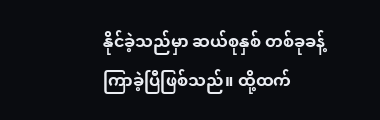နိုင်ခဲ့သည်မှာ ဆယ်စုနှစ် တစ်ခုခန့် ကြာခဲ့ပြီဖြစ်သည်။ ထို့ထက်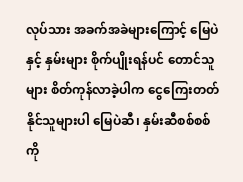လုပ်သား အခက်အခဲများကြောင့် မြေပဲနှင့် နှမ်းများ စိုက်ပျိုးရန်ပင် တောင်သူများ စိတ်ကုန်လာခဲ့ပါက ငွေကြေးတတ်နိုင်သူများပါ မြေပဲဆီ၊ နှမ်းဆီစစ်စစ်ကို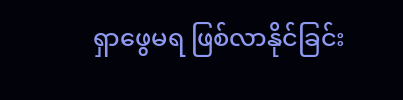ရှာဖွေမရ ဖြစ်လာနိုင်ခြင်း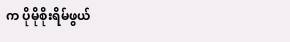က ပိုမိုစိုးရိမ်ဖွယ်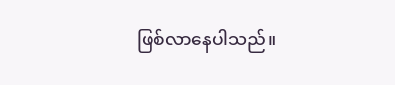ဖြစ်လာနေပါသည်။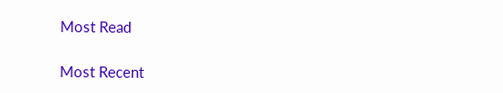Most Read

Most Recent